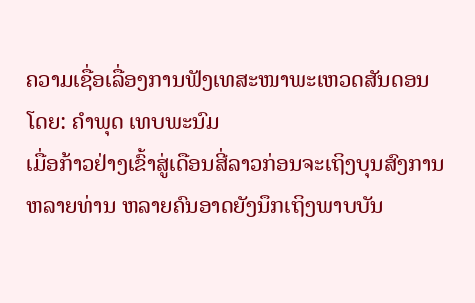ຄວາມເຊື່ອເລື່ອງການຟັງເທສະໜາພະເຫວດສັນດອນ
ໂດຍ: ຄຳພຸດ ເທບພະນົມ
ເມື່ອກ້າວຢ່າງເຂົ້າສູ່ເດືອນສີ່ລາວກ່ອນຈະເຖິງບຸນສົງການຫລາຍທ່ານ ຫລາຍຄົນອາດຍັງນຶກເຖິງພາບບັນ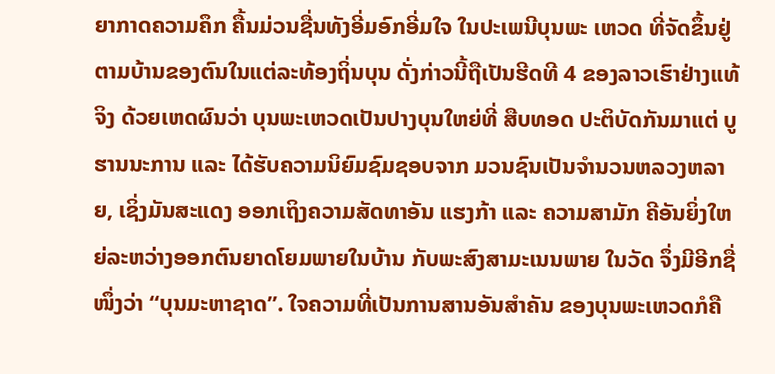ຍາກາດຄວາມຄຶກ ຄື້ນມ່ວນຊື່ນທັງອີ່ມອົກອີ່ມໃຈ ໃນປະເພນີບຸນພະ ເຫວດ ທີ່ຈັດຂຶ້ນຢູ່ຕາມບ້ານຂອງຕົນໃນແຕ່ລະທ້ອງຖິ່ນບຸນ ດັ່ງກ່າວນີ້ຖືເປັນຮີດທີ 4 ຂອງລາວເຮົາຢ່າງແທ້ຈິງ ດ້ວຍເຫດຜົນວ່າ ບຸນພະເຫວດເປັນປາງບຸນໃຫຍ່ທີ່ ສືບທອດ ປະຕິບັດກັນມາແຕ່ ບູຮານນະການ ແລະ ໄດ້ຮັບຄວາມນິຍົມຊົມຊອບຈາກ ມວນຊົນເປັນຈຳນວນຫລວງຫລາຍ, ເຊິ່ງມັນສະແດງ ອອກເຖິງຄວາມສັດທາອັນ ແຮງກ້າ ແລະ ຄວາມສາມັກ ຄີອັນຍິ່ງໃຫຍ່ລະຫວ່າງອອກຕົນຍາດໂຍມພາຍໃນບ້ານ ກັບພະສົງສາມະເນນພາຍ ໃນວັດ ຈຶ່ງມີອີກຊື່ໜຶ່ງວ່າ “ບຸນມະຫາຊາດ”. ໃຈຄວາມທີ່ເປັນການສານອັນສຳຄັນ ຂອງບຸນພະເຫວດກໍຄື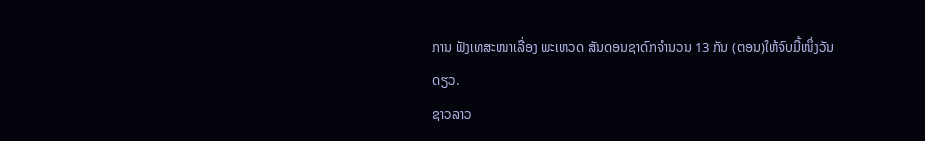ການ ຟັງເທສະໜາເລື່ອງ ພະເຫວດ ສັນດອນຊາດົກຈຳນວນ 13 ກັນ (ຕອນ)ໃຫ້ຈົບມື້ໜຶ່ງວັນດຽວ.
ຊາວລາວ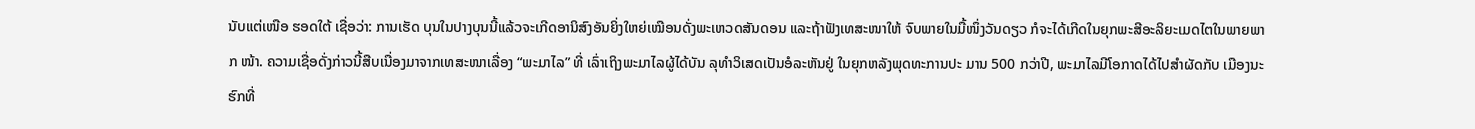ນັບແຕ່ເໜືອ ຮອດໃຕ້ ເຊື່ອວ່າ: ການເຮັດ ບຸນໃນປາງບຸນນີ້ແລ້ວຈະເກີດອານິສົງອັນຍິ່ງໃຫຍ່ເໝືອນດັ່ງພະເຫວດສັນດອນ ແລະຖ້າຟັງເທສະໜາໃຫ້ ຈົບພາຍໃນມື້ໜຶ່ງວັນດຽວ ກໍຈະໄດ້ເກີດໃນຍຸກພະສີອະລິຍະເມດໄຕໃນພາຍພາກ ໜ້າ. ຄວາມເຊື່ອດັ່ງກ່າວນີ້ສືບເນື່ອງມາຈາກເທສະໜາເລື່ອງ “ພະມາໄລ” ທີ່ ເລົ່າເຖິງພະມາໄລຜູ້ໄດ້ບັນ ລຸທຳວິເສດເປັນອໍລະຫັນຢູ່ ໃນຍຸກຫລັງພຸດທະການປະ ມານ 500 ກວ່າປີ, ພະມາໄລມີໂອກາດໄດ້ໄປສຳຜັດກັບ ເມືອງນະຮົກທີ່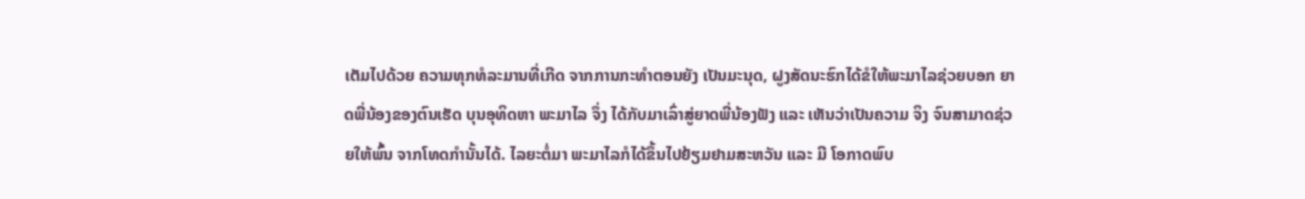ເຕັມໄປດ້ວຍ ຄວາມທຸກທໍລະມານທີ່ເກີດ ຈາກການກະທຳຕອນຍັງ ເປັນມະນຸດ, ຝູງສັດນະຮົກໄດ້ຂໍໃຫ້ພະມາໄລຊ່ວຍບອກ ຍາດພີ່ນ້ອງຂອງຕົນເຮັດ ບຸນອຸທິດຫາ ພະມາໄລ ຈຶ່ງ ໄດ້ກັບມາເລົ່າສູ່ຍາດພີ່ນ້ອງຟັງ ແລະ ເຫັນວ່າເປັນຄວາມ ຈິງ ຈົນສາມາດຊ່ວຍໃຫ້ພົ້ນ ຈາກໂທດກຳນັ້ນໄດ້. ໄລຍະຕໍ່ມາ ພະມາໄລກໍໄດ້ຂຶ້ນໄປຢ້ຽມຢາມສະຫວັນ ແລະ ມີ ໂອກາດພົບ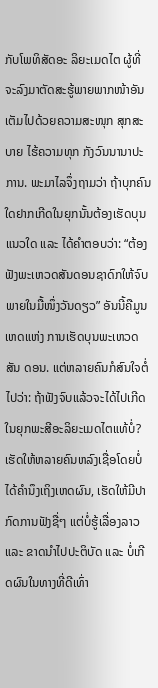ກັບໂພທິສັດອະ ລິຍະເມດໄຕ ຜູ້ທີ່ຈະລົງມາຕັດສະຮູ້ພາຍພາກໜ້າອັນເຕັມໄປດ້ວຍຄວາມສະໜຸກ ສຸກສະບາຍ ໄຮ້ຄວາມທຸກ ກັງວົນນານາປະການ. ພະມາໄລຈຶ່ງຖາມວ່າ ຖ້າບຸກຄົນໃດຢາກເກີດໃນຍຸກນັ້ນຕ້ອງເຮັດບຸນແນວໃດ ແລະ ໄດ້ຄຳຕອບວ່າ: “ຕ້ອງຟັງພະເຫວດສັນດອນຊາດົກໃຫ້ຈົບພາຍໃນມື້ໜຶ່ງວັນດຽວ” ອັນນີ້ຄືມູນເຫດແຫ່ງ ການເຮັດບຸນພະເຫວດສັນ ດອນ. ແຕ່ຫລາຍຄົນກໍສົນໃຈຕໍ່ໄປວ່າ: ຖ້າຟັງຈົບແລ້ວຈະໄດ້ໄປເກີດໃນຍຸກພະສີອະລິຍະເມດໄຕແທ້ບໍ່? ເຮັດໃຫ້ຫລາຍຄົນຫລົງເຊື່ອໂດຍບໍ່ໄດ້ຄຳນຶງເຖິງເຫດຜົນ, ເຮັດໃຫ້ມີປາກົດການຟັງຊື່ໆ ແຕ່ບໍ່ຮູ້ເລື່ອງລາວ ແລະ ຂາດນຳໄປປະຕິບັດ ແລະ ບໍ່ເກີດຜົນໃນທາງທີ່ດີເທົ່າ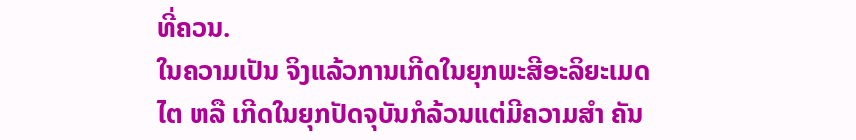ທີ່ຄວນ.
ໃນຄວາມເປັນ ຈິງແລ້ວການເກີດໃນຍຸກພະສີອະລິຍະເມດໄຕ ຫລື ເກີດໃນຍຸກປັດຈຸບັນກໍລ້ວນແຕ່ມີຄວາມສຳ ຄັນ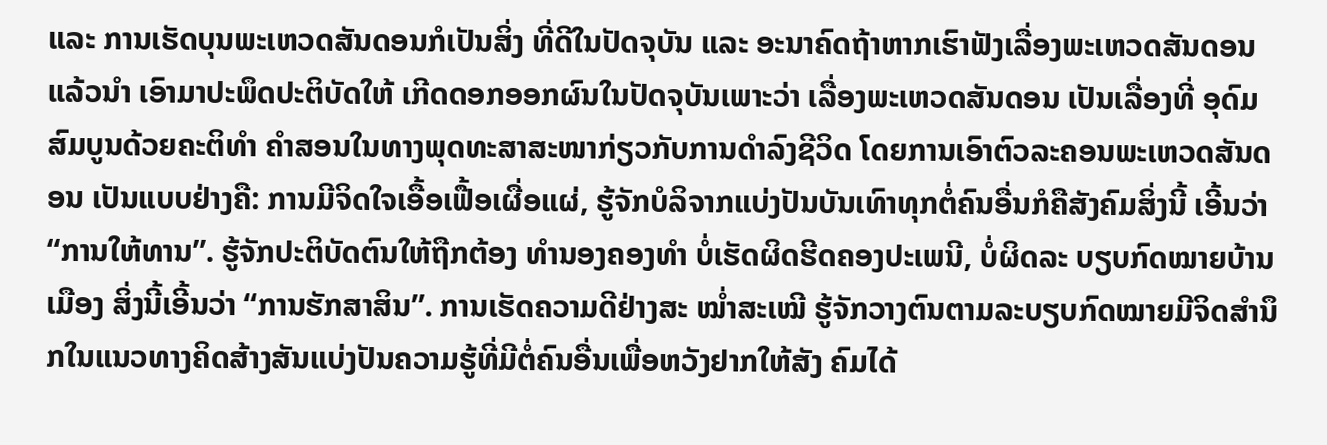ແລະ ການເຮັດບຸນພະເຫວດສັນດອນກໍເປັນສິ່ງ ທີ່ດີໃນປັດຈຸບັນ ແລະ ອະນາຄົດຖ້າຫາກເຮົາຟັງເລື່ອງພະເຫວດສັນດອນແລ້ວນຳ ເອົາມາປະພຶດປະຕິບັດໃຫ້ ເກີດດອກອອກຜົນໃນປັດຈຸບັນເພາະວ່າ ເລື່ອງພະເຫວດສັນດອນ ເປັນເລື່ອງທີ່ ອຸດົມສົມບູນດ້ວຍຄະຕິທຳ ຄຳສອນໃນທາງພຸດທະສາສະໜາກ່ຽວກັບການດຳລົງຊີວິດ ໂດຍການເອົາຕົວລະຄອນພະເຫວດສັນດອນ ເປັນແບບຢ່າງຄື: ການມີຈິດໃຈເອື້ອເຟື້ອເຜື່ອແຜ່, ຮູ້ຈັກບໍລິຈາກແບ່ງປັນບັນເທົາທຸກຕໍ່ຄົນອື່ນກໍຄືສັງຄົມສິ່ງນີ້ ເອີ້ນວ່າ “ການໃຫ້ທານ”. ຮູ້ຈັກປະຕິບັດຕົນໃຫ້ຖືກຕ້ອງ ທຳນອງຄອງທຳ ບໍ່ເຮັດຜິດຮີດຄອງປະເພນີ, ບໍ່ຜິດລະ ບຽບກົດໝາຍບ້ານເມືອງ ສິ່ງນີ້ເອີ້ນວ່າ “ການຮັກສາສິນ”. ການເຮັດຄວາມດີຢ່າງສະ ໝໍ່າສະເໝີ ຮູ້ຈັກວາງຕົນຕາມລະບຽບກົດໝາຍມີຈິດສຳນຶກໃນແນວທາງຄິດສ້າງສັນແບ່ງປັນຄວາມຮູ້ທີ່ມີຕໍ່ຄົນອື່ນເພື່ອຫວັງຢາກໃຫ້ສັງ ຄົມໄດ້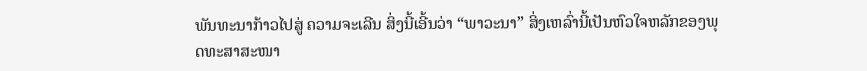ພັນທະນາກ້າວໄປສູ່ ຄວາມຈະເລີນ ສິ່ງນີ້ເອີ້ນວ່າ “ພາວະນາ” ສິ່ງເຫລົ່ານີ້ເປັນຫົວໃຈຫລັກຂອງພຸດທະສາສະໜາ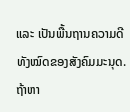ແລະ ເປັນພື້ນຖານຄວາມດີທັງໝົດຂອງສັງຄົມມະນຸດ.
ຖ້າຫາ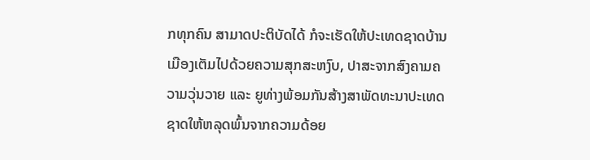ກທຸກຄົນ ສາມາດປະຕິບັດໄດ້ ກໍຈະເຮັດໃຫ້ປະເທດຊາດບ້ານເມືອງເຕັມໄປດ້ວຍຄວາມສຸກສະຫງົບ, ປາສະຈາກສົງຄາມຄວາມວຸ່ນວາຍ ແລະ ຍູທ່າງພ້ອມກັນສ້າງສາພັດທະນາປະເທດຊາດໃຫ້ຫລຸດພົ້ນຈາກຄວາມດ້ອຍ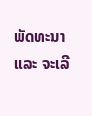ພັດທະນາ ແລະ ຈະເລີ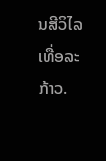ນສີວິໄລເທື່ອລະກ້າວ.